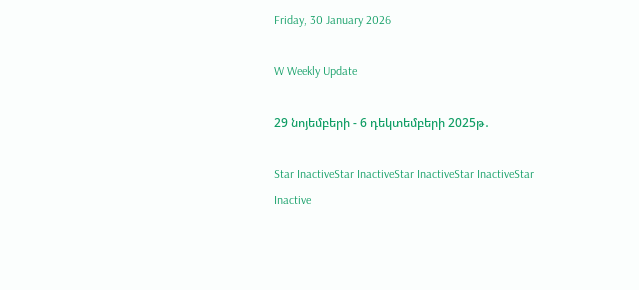Friday, 30 January 2026

W Weekly Update

29 նոյեմբերի - 6 դեկտեմբերի 2025թ․

Star InactiveStar InactiveStar InactiveStar InactiveStar Inactive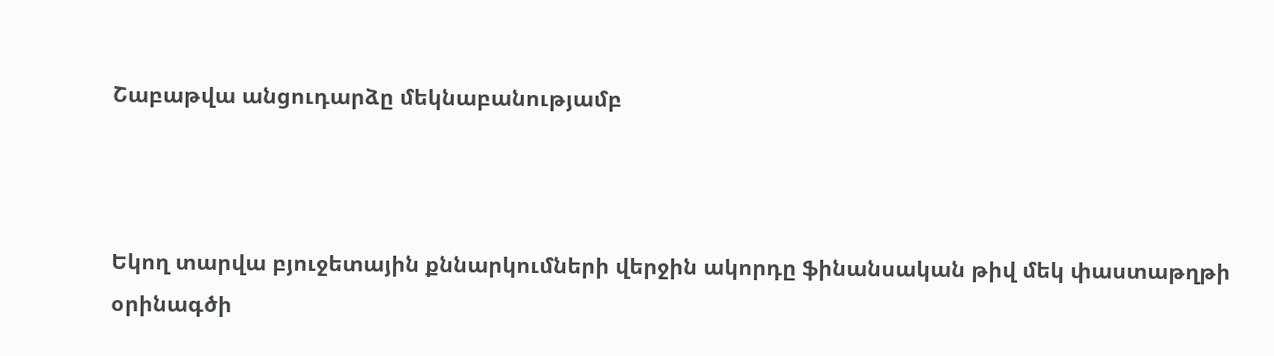Շաբաթվա անցուդարձը մեկնաբանությամբ



Եկող տարվա բյուջետային քննարկումների վերջին ակորդը ֆինանսական թիվ մեկ փաստաթղթի օրինագծի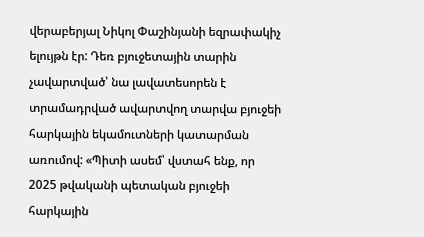վերաբերյալ Նիկոլ Փաշինյանի եզրափակիչ ելույթն էր: Դեռ բյուջետային տարին չավարտված՝ նա լավատեսորեն է տրամադրված ավարտվող տարվա բյուջեի հարկային եկամուտների կատարման առումով: «Պիտի ասեմ՝ վստահ ենք, որ 2025 թվականի պետական բյուջեի հարկային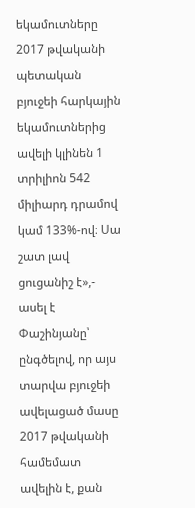եկամուտները 2017 թվականի պետական բյուջեի հարկային եկամուտներից ավելի կլինեն 1 տրիլիոն 542 միլիարդ դրամով կամ 133%-ով։ Սա շատ լավ ցուցանիշ է»,- ասել է Փաշինյանը՝ ընգծելով, որ այս տարվա բյուջեի ավելացած մասը 2017 թվականի համեմատ ավելին է, քան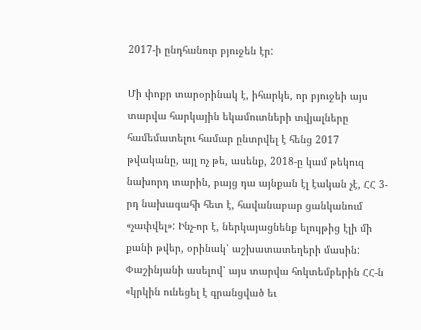2017-ի ընդհանուր բյուջեն էր:

Մի փոքր տարօրինակ է, իհարկե, որ բյուջեի այս տարվա հարկային եկամուտների տվյալները համեմատելու համար ընտրվել է հենց 2017 թվականը, այլ ոչ թե, ասենք, 2018-ը կամ թեկուզ նախորդ տարին, բայց դա այնքան էլ էական չէ, ՀՀ 3-րդ նախագահի հետ է, հավանաբար ցանկանում «չափվել»: Ինչ-որ է, ներկայացնենք ելույթից էլի մի քանի թվեր, օրինակ՝ աշխատատեղերի մասին: Փաշինյանի ասելով՝ այս տարվա հոկտեմբերին ՀՀ-ն «կրկին ունեցել է գրանցված եւ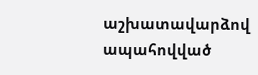աշխատավարձով ապահովված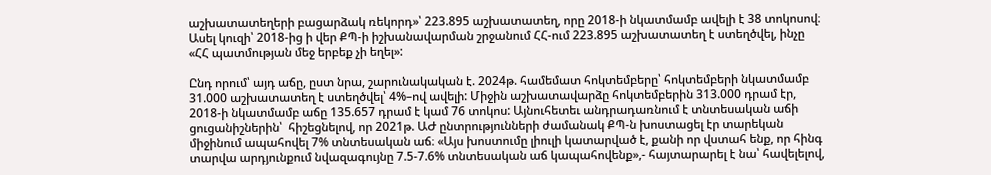աշխատատեղերի բացարձակ ռեկորդ»՝ 223.895 աշխատատեղ, որը 2018-ի նկատմամբ ավելի է 38 տոկոսով։ Ասել կուզի՝ 2018-ից ի վեր ՔՊ-ի իշխանավարման շրջանում ՀՀ-ում 223.895 աշխատատեղ է ստեղծվել, ինչը «ՀՀ պատմության մեջ երբեք չի եղել»:

Ընդ որում՝ այդ աճը, ըստ նրա, շարունակական է. 2024թ. համեմատ հոկտեմբերը՝ հոկտեմբերի նկատմամբ 31.000 աշխատատեղ է ստեղծվել՝ 4%–ով ավելի: Միջին աշխատավարձը հոկտեմբերին 313.000 դրամ էր, 2018-ի նկատմամբ աճը 135.657 դրամ է կամ 76 տոկոս: Այնուհետեւ անդրադառնում է տնտեսական աճի ցուցանիշներին՝  հիշեցնելով, որ 2021թ. ԱԺ ընտրությունների ժամանակ ՔՊ-ն խոստացել էր տարեկան միջինում ապահովել 7% տնտեսական աճ։ «Այս խոստումը լիուլի կատարված է, քանի որ վստահ ենք, որ հինգ տարվա արդյունքում նվազագույնը 7.5-7.6% տնտեսական աճ կապահովենք»,- հայտարարել է նա՝ հավելելով,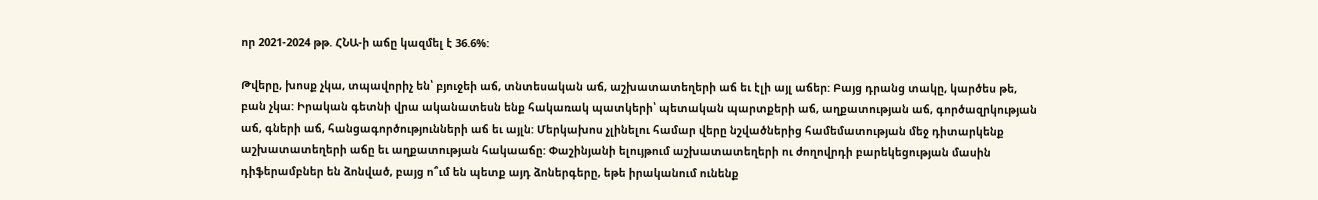որ 2021-2024 թթ. ՀՆԱ-ի աճը կազմել է 36.6%:

Թվերը, խոսք չկա, տպավորիչ են՝ բյուջեի աճ, տնտեսական աճ, աշխատատեղերի աճ եւ էլի այլ աճեր: Բայց դրանց տակը, կարծես թե, բան չկա: Իրական գետնի վրա ականատեսն ենք հակառակ պատկերի՝ պետական պարտքերի աճ, աղքատության աճ, գործազրկության աճ, գների աճ, հանցագործությունների աճ եւ այլն: Մերկախոս չլինելու համար վերը նշվածներից համեմատության մեջ դիտարկենք աշխատատեղերի աճը եւ աղքատության հակաաճը: Փաշինյանի ելույթում աշխատատեղերի ու ժողովրդի բարեկեցության մասին դիֆերամբներ են ձոնված, բայց ո՞ւմ են պետք այդ ձոներգերը, եթե իրականում ունենք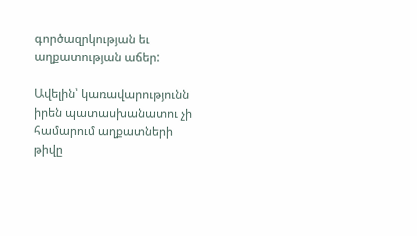գործազրկության եւ աղքատության աճեր:

Ավելին՝ կառավարությունն իրեն պատասխանատու չի համարում աղքատների թիվը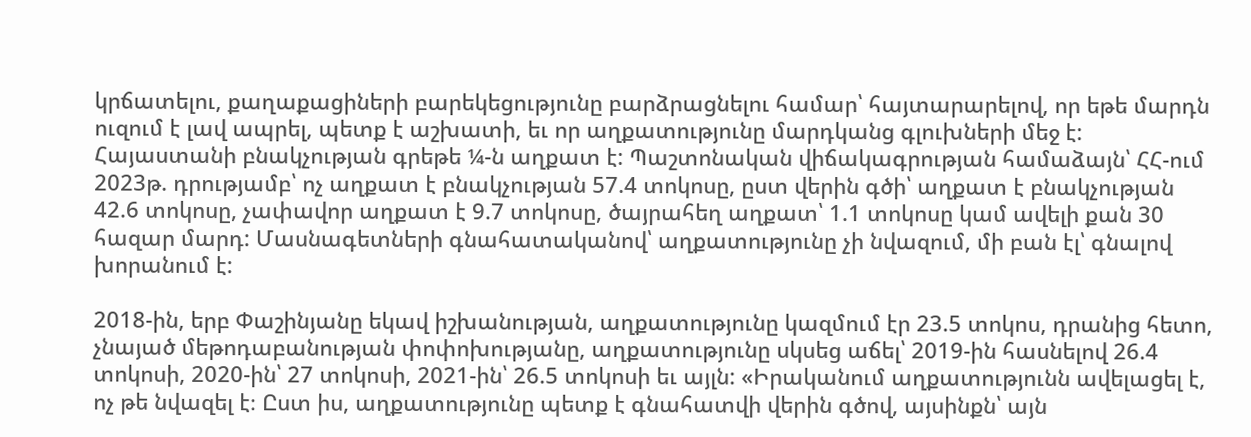կրճատելու, քաղաքացիների բարեկեցությունը բարձրացնելու համար՝ հայտարարելով, որ եթե մարդն ուզում է լավ ապրել, պետք է աշխատի, եւ որ աղքատությունը մարդկանց գլուխների մեջ է: Հայաստանի բնակչության գրեթե ¼-ն աղքատ է: Պաշտոնական վիճակագրության համաձայն՝ ՀՀ-ում 2023թ. դրությամբ՝ ոչ աղքատ է բնակչության 57.4 տոկոսը, ըստ վերին գծի՝ աղքատ է բնակչության 42.6 տոկոսը, չափավոր աղքատ է 9.7 տոկոսը, ծայրահեղ աղքատ՝ 1.1 տոկոսը կամ ավելի քան 30 հազար մարդ: Մասնագետների գնահատականով՝ աղքատությունը չի նվազում, մի բան էլ՝ գնալով խորանում է:

2018-ին, երբ Փաշինյանը եկավ իշխանության, աղքատությունը կազմում էր 23.5 տոկոս, դրանից հետո, չնայած մեթոդաբանության փոփոխությանը, աղքատությունը սկսեց աճել՝ 2019-ին հասնելով 26.4 տոկոսի, 2020-ին՝ 27 տոկոսի, 2021-ին՝ 26.5 տոկոսի եւ այլն: «Իրականում աղքատությունն ավելացել է, ոչ թե նվազել է։ Ըստ իս, աղքատությունը պետք է գնահատվի վերին գծով, այսինքն՝ այն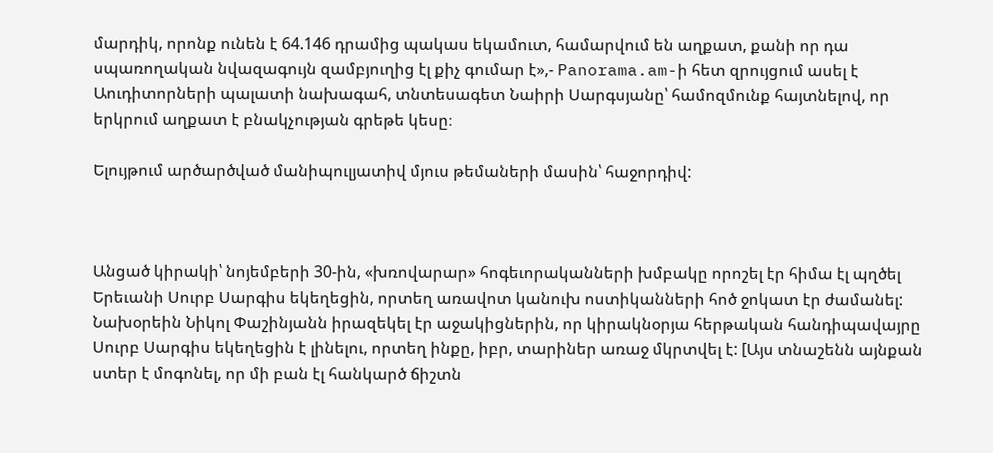մարդիկ, որոնք ունեն է 64.146 դրամից պակաս եկամուտ, համարվում են աղքատ, քանի որ դա սպառողական նվազագույն զամբյուղից էլ քիչ գումար է»,- Panorama.am-ի հետ զրույցում ասել է Աուդիտորների պալատի նախագահ, տնտեսագետ Նաիրի Սարգսյանը՝ համոզմունք հայտնելով, որ երկրում աղքատ է բնակչության գրեթե կեսը։

Ելույթում արծարծված մանիպուլյատիվ մյուս թեմաների մասին՝ հաջորդիվ:



Անցած կիրակի՝ նոյեմբերի 30-ին, «խռովարար» հոգեւորականների խմբակը որոշել էր հիմա էլ պղծել Երեւանի Սուրբ Սարգիս եկեղեցին, որտեղ առավոտ կանուխ ոստիկանների հոծ ջոկատ էր ժամանել: Նախօրեին Նիկոլ Փաշինյանն իրազեկել էր աջակիցներին, որ կիրակնօրյա հերթական հանդիպավայրը Սուրբ Սարգիս եկեղեցին է լինելու, որտեղ ինքը, իբր, տարիներ առաջ մկրտվել է: [Այս տնաշենն այնքան ստեր է մոգոնել, որ մի բան էլ հանկարծ ճիշտն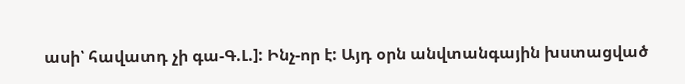ասի՝ հավատդ չի գա-Գ.Լ.]: Ինչ-որ է: Այդ օրն անվտանգային խստացված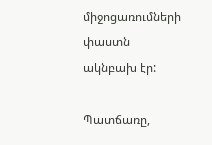միջոցառումների փաստն ակնբախ էր:

Պատճառը,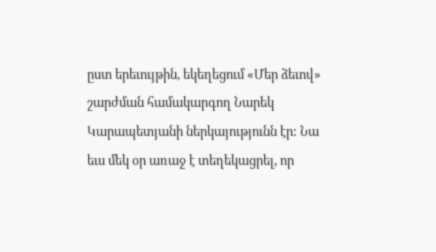ըստ երեւույթին, եկեղեցում «Մեր ձեւով» շարժման համակարգող Նարեկ Կարապետյանի ներկայությունն էր: Նա եւս մեկ օր առաջ է տեղեկացրել, որ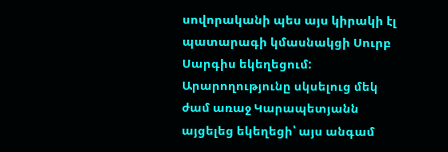սովորականի պես այս կիրակի էլ պատարագի կմասնակցի Սուրբ Սարգիս եկեղեցում: Արարողությունը սկսելուց մեկ ժամ առաջ Կարապետյանն այցելեց եկեղեցի՝ այս անգամ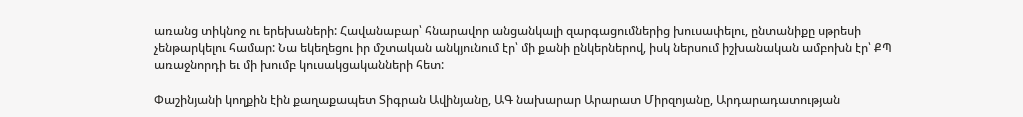առանց տիկնոջ ու երեխաների: Հավանաբար՝ հնարավոր անցանկալի զարգացումներից խուսափելու, ընտանիքը սթրեսի չենթարկելու համար: Նա եկեղեցու իր մշտական անկյունում էր՝ մի քանի ընկերներով, իսկ ներսում իշխանական ամբոխն էր՝ ՔՊ առաջնորդի եւ մի խումբ կուսակցականների հետ:

Փաշինյանի կողքին էին քաղաքապետ Տիգրան Ավինյանը, ԱԳ նախարար Արարատ Միրզոյանը, Արդարադատության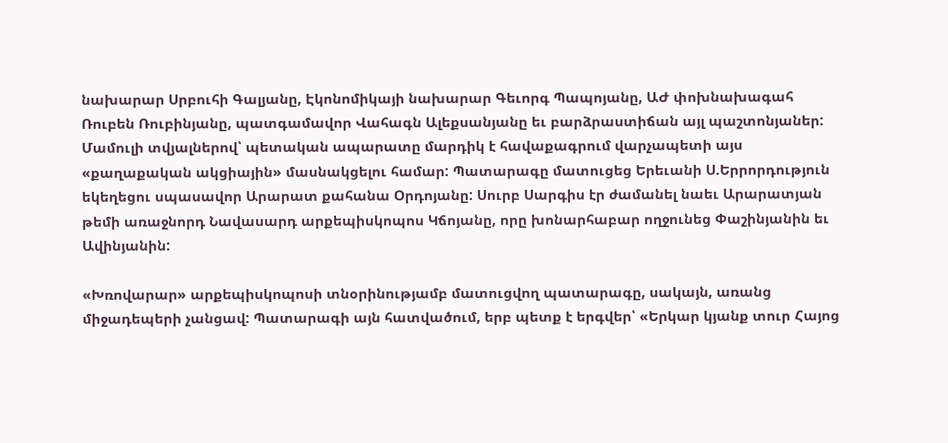նախարար Սրբուհի Գալյանը, Էկոնոմիկայի նախարար Գեւորգ Պապոյանը, ԱԺ փոխնախագահ Ռուբեն Ռուբինյանը, պատգամավոր Վահագն Ալեքսանյանը եւ բարձրաստիճան այլ պաշտոնյաներ: Մամուլի տվյալներով՝ պետական ապարատը մարդիկ է հավաքագրում վարչապետի այս «քաղաքական ակցիային» մասնակցելու համար: Պատարագը մատուցեց Երեւանի Ս.Երրորդություն եկեղեցու սպասավոր Արարատ քահանա Օրդոյանը: Սուրբ Սարգիս էր ժամանել նաեւ Արարատյան թեմի առաջնորդ Նավասարդ արքեպիսկոպոս Կճոյանը, որը խոնարհաբար ողջունեց Փաշինյանին եւ Ավինյանին:

«Խռովարար» արքեպիսկոպոսի տնօրինությամբ մատուցվող պատարագը, սակայն, առանց միջադեպերի չանցավ: Պատարագի այն հատվածում, երբ պետք է երգվեր՝ «Երկար կյանք տուր Հայոց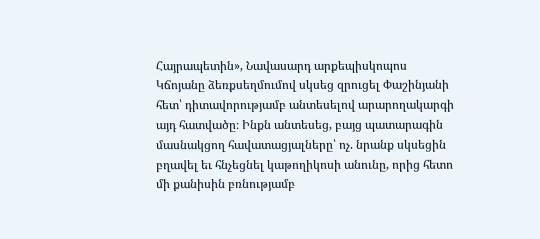Հայրապետին», Նավասարդ արքեպիսկոպոս Կճոյանը ձեռքսեղմումով սկսեց զրուցել Փաշինյանի հետ՝ դիտավորությամբ անտեսելով արարողակարգի այդ հատվածը։ Ինքն անտեսեց, բայց պատարագին մասնակցող հավատացյալները՝ ոչ. նրանք սկսեցին բղավել եւ հնչեցնել կաթողիկոսի անունը, որից հետո մի քանիսին բռնությամբ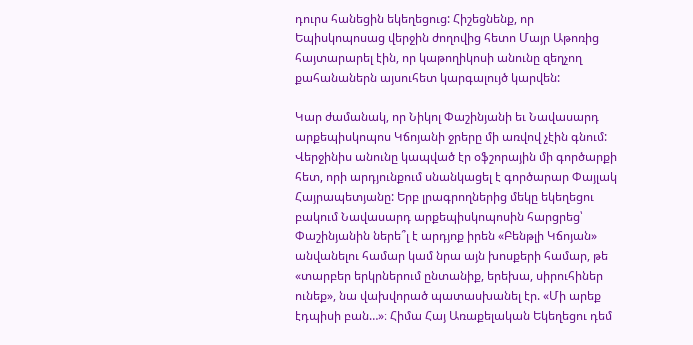դուրս հանեցին եկեղեցուց: Հիշեցնենք, որ Եպիսկոպոսաց վերջին ժողովից հետո Մայր Աթոռից հայտարարել էին, որ կաթողիկոսի անունը զեղչող քահանաներն այսուհետ կարգալույծ կարվեն:

Կար ժամանակ, որ Նիկոլ Փաշինյանի եւ Նավասարդ արքեպիսկոպոս Կճոյանի ջրերը մի առվով չէին գնում: Վերջինիս անունը կապված էր օֆշորային մի գործարքի հետ, որի արդյունքում սնանկացել է գործարար Փայլակ Հայրապետյանը: Երբ լրագրողներից մեկը եկեղեցու բակում Նավասարդ արքեպիսկոպոսին հարցրեց՝ Փաշինյանին ներե՞լ է արդյոք իրեն «Բենթլի Կճոյան» անվանելու համար կամ նրա այն խոսքերի համար, թե «տարբեր երկրներում ընտանիք, երեխա, սիրուհիներ ունեք», նա վախվորած պատասխանել էր. «Մի արեք էդպիսի բան…»։ Հիմա Հայ Առաքելական Եկեղեցու դեմ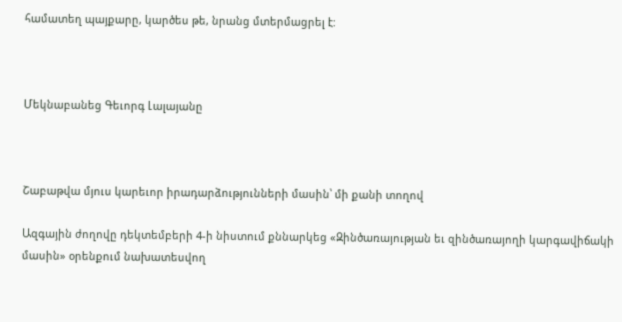համատեղ պայքարը, կարծես թե, նրանց մտերմացրել է:



Մեկնաբանեց Գեւորգ Լալայանը



Շաբաթվա մյուս կարեւոր իրադարձությունների մասին՝ մի քանի տողով

Ազգային ժողովը դեկտեմբերի 4-ի նիստում քննարկեց «Զինծառայության եւ զինծառայողի կարգավիճակի մասին» օրենքում նախատեսվող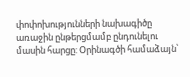փոփոխությունների նախագիծը առաջին ընթերցմամբ ընդունելու մասին հարցը: Օրինագծի համաձայն՝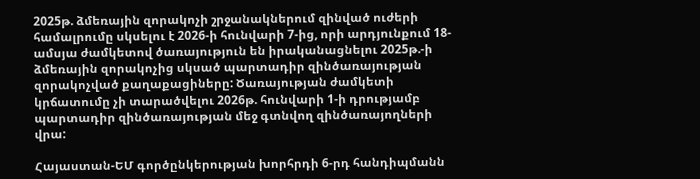2025թ. ձմեռային զորակոչի շրջանակներում զինված ուժերի համալրումը սկսելու է 2026-ի հունվարի 7-ից, որի արդյունքում 18-ամսյա ժամկետով ծառայություն են իրականացնելու 2025թ.-ի ձմեռային զորակոչից սկսած պարտադիր զինծառայության զորակոչված քաղաքացիները: Ծառայության ժամկետի կրճատումը չի տարածվելու 2026թ. հունվարի 1-ի դրությամբ պարտադիր զինծառայության մեջ գտնվող զինծառայողների վրա:

Հայաստան-ԵՄ գործընկերության խորհրդի 6-րդ հանդիպմանն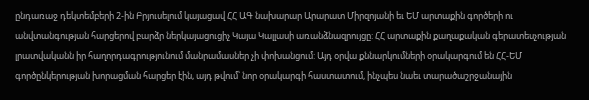ընդառաջ դեկտեմբերի 2-ին Բրյուսելում կայացավ ՀՀ ԱԳ նախարար Արարատ Միրզոյանի եւ ԵՄ արտաքին գործերի ու անվտանգության հարցերով բարձր ներկայացուցիչ Կայա Կալլասի առանձնազրույցը: ՀՀ արտաքին քաղաքական գերատեսչության լրատվականն իր հաղորդագրությունում մանրամասներ չի փոխանցում: Այդ օրվա քննարկումների օրակարգում են ՀՀ-ԵՄ գործընկերության խորացման հարցեր էին, այդ թվում՝ նոր օրակարգի հաստատում, ինչպես նաեւ տարածաշրջանային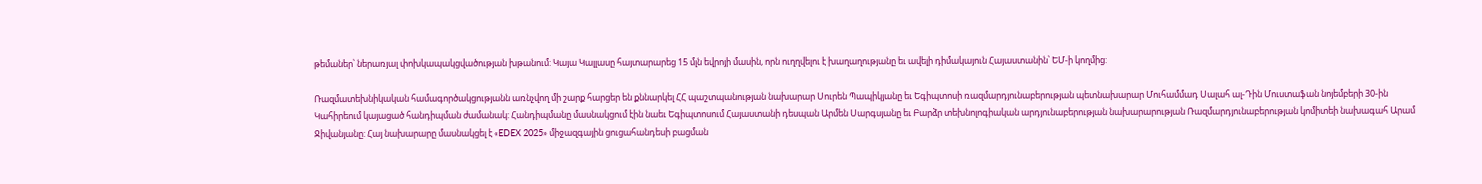թեմաներ՝ ներառյալ փոխկապակցվածության խթանում: Կայա Կալլասը հայտարարեց 15 մլն եվրոյի մասին, որն ուղղվելու է խաղաղությանը եւ ավելի դիմակայուն Հայաստանին՝ ԵՄ-ի կողմից:

Ռազմատեխնիկական համագործակցությանն առնչվող մի շարք հարցեր են քննարկել ՀՀ պաշտպանության նախարար Սուրեն Պապիկյանը եւ Եգիպտոսի ռազմարդյունաբերության պետնախարար Մուհամմադ Սալահ ալ-Դին Մուստաֆան նոյեմբերի 30-ին Կահիրեում կայացած հանդիպման ժամանակ: Հանդիպմանը մասնակցում էին նաեւ Եգիպտոսում Հայաստանի դեսպան Արմեն Սարգսյանը եւ Բարձր տեխնոլոգիական արդյունաբերության նախարարության Ռազմարդյունաբերության կոմիտեի նախագահ Արամ Ջիվանյանը: Հայ նախարարը մասնակցել է «EDEX 2025» միջազգային ցուցահանդեսի բացման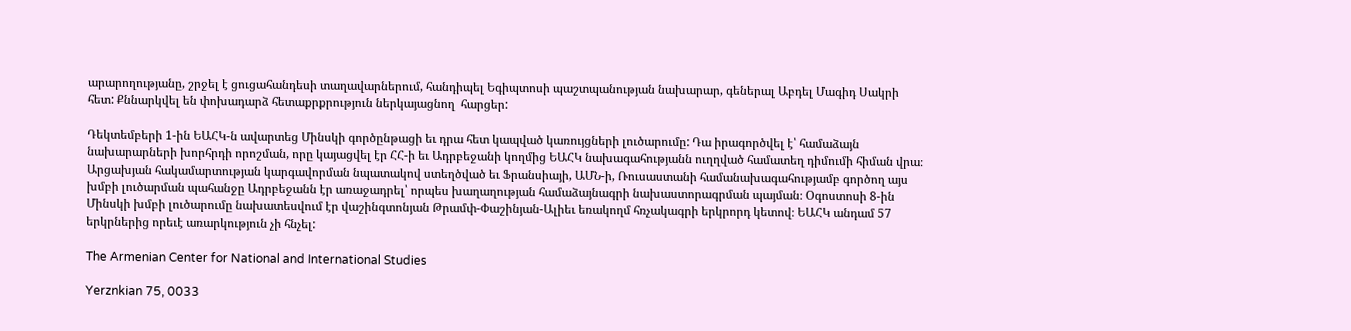արարողությանը, շրջել է ցուցահանդեսի տաղավարներում, հանդիպել Եգիպտոսի պաշտպանության նախարար, գեներալ Աբդել Մագիդ Սակրի հետ: Քննարկվել են փոխադարձ հետաքրքրություն ներկայացնող  հարցեր:

Դեկտեմբերի 1-ին ԵԱՀԿ-ն ավարտեց Մինսկի գործընթացի եւ դրա հետ կապված կառույցների լուծարումը: Դա իրագործվել է՝ համաձայն նախարարների խորհրդի որոշման, որը կայացվել էր ՀՀ-ի եւ Ադրբեջանի կողմից ԵԱՀԿ նախագահությանն ուղղված համատեղ դիմումի հիման վրա։ Արցախյան հակամարտության կարգավորման նպատակով ստեղծված եւ Ֆրանսիայի, ԱՄՆ-ի, Ռուսաստանի համանախագահությամբ գործող այս խմբի լուծարման պահանջը Ադրբեջանն էր առաջադրել՝ որպես խաղաղության համաձայնագրի նախաստորագրման պայման։ Օգոստոսի 8-ին Մինսկի խմբի լուծարումը նախատեսվում էր վաշինգտոնյան Թրամփ-Փաշինյան-Ալիեւ եռակողմ հռչակագրի երկրորդ կետով։ ԵԱՀԿ անդամ 57 երկրներից որեւէ առարկություն չի հնչել:

The Armenian Center for National and International Studies

Yerznkian 75, 0033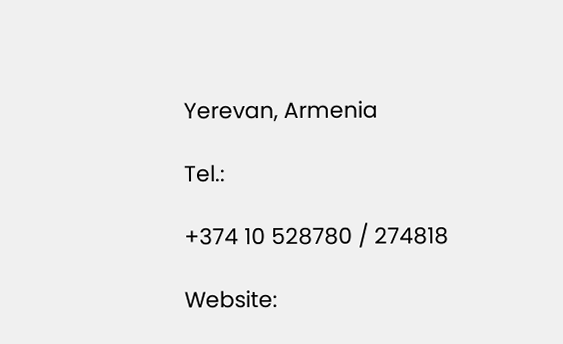Yerevan, Armenia

Tel.:

+374 10 528780 / 274818

Website: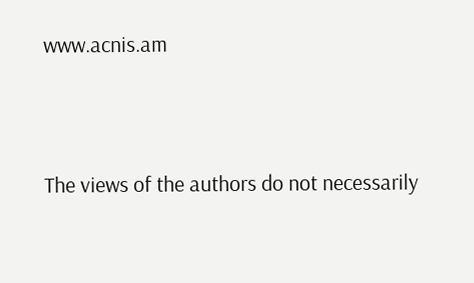www.acnis.am



The views of the authors do not necessarily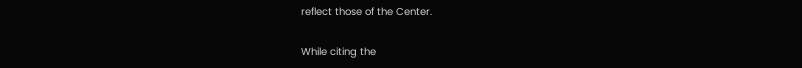reflect those of the Center.

While citing the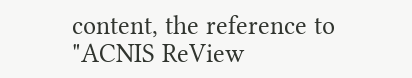content, the reference to "ACNIS ReView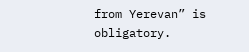from Yerevan” is obligatory.